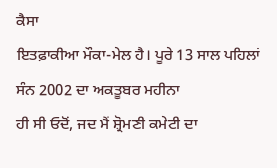ਕੈਸਾ
ਇਤਫ਼ਾਕੀਆ ਮੌਕਾ-ਮੇਲ ਹੈ। ਪੂਰੇ 13 ਸਾਲ ਪਹਿਲਾਂ ਸੰਨ 2002 ਦਾ ਅਕਤੂਬਰ ਮਹੀਨਾ
ਹੀ ਸੀ ਓਦੋਂ, ਜਦ ਮੈਂ ਸ਼੍ਰੋਮਣੀ ਕਮੇਟੀ ਦਾ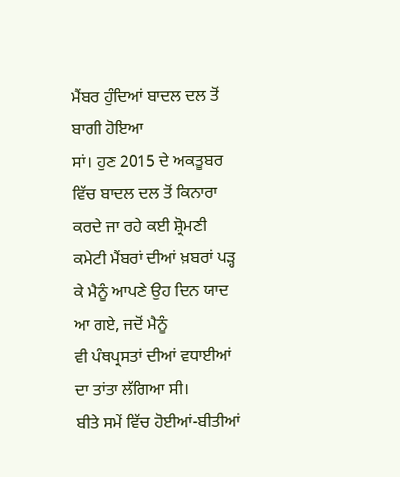ਮੈਂਬਰ ਹੁੰਦਿਆਂ ਬਾਦਲ ਦਲ ਤੋਂ ਬਾਗੀ ਹੋਇਆ
ਸਾਂ। ਹੁਣ 2015 ਦੇ ਅਕਤੂਬਰ ਵਿੱਚ ਬਾਦਲ ਦਲ ਤੋਂ ਕਿਨਾਰਾ ਕਰਦੇ ਜਾ ਰਹੇ ਕਈ ਸ਼੍ਰੋਮਣੀ
ਕਮੇਟੀ ਮੈਂਬਰਾਂ ਦੀਆਂ ਖ਼ਬਰਾਂ ਪੜ੍ਹ ਕੇ ਮੈਨੂੰ ਆਪਣੇ ਉਹ ਦਿਨ ਯਾਦ ਆ ਗਏ, ਜਦੋਂ ਮੈਨੂੰ
ਵੀ ਪੰਥਪ੍ਰਸਤਾਂ ਦੀਆਂ ਵਧਾਈਆਂ ਦਾ ਤਾਂਤਾ ਲੱਗਿਆ ਸੀ।
ਬੀਤੇ ਸਮੇਂ ਵਿੱਚ ਹੋਈਆਂ-ਬੀਤੀਆਂ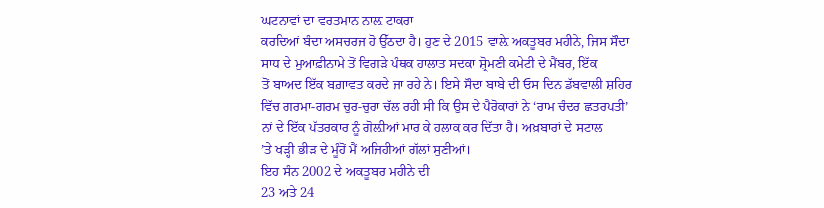ਘਟਨਾਵਾਂ ਦਾ ਵਰਤਮਾਨ ਨਾਲ਼ ਟਾਕਰਾ
ਕਰਦਿਆਂ ਬੰਦਾ ਅਸਚਰਜ ਹੋ ਉੱਠਦਾ ਹੈ। ਹੁਣ ਦੇ 2015 ਵਾਲ਼ੇ ਅਕਤੂਬਰ ਮਹੀਨੇ, ਜਿਸ ਸੌਦਾ
ਸਾਧ ਦੇ ਮੁਆਫ਼ੀਨਾਮੇ ਤੋਂ ਵਿਗੜੇ ਪੰਥਕ ਹਾਲਾਤ ਸਦਕਾ ਸ਼੍ਰੋਮਣੀ ਕਮੇਟੀ ਦੇ ਮੈਂਬਰ, ਇੱਕ
ਤੋਂ ਬਾਅਦ ਇੱਕ ਬਗ਼ਾਵਤ ਕਰਦੇ ਜਾ ਰਹੇ ਨੇ। ਇਸੇ ਸੌਦਾ ਬਾਬੇ ਦੀ ਓਸ ਦਿਨ ਡੱਬਵਾਲੀ ਸ਼ਹਿਰ
ਵਿੱਚ ਗਰਮਾ-ਗਰਮ ਚੁਰ-ਚੁਰਾ ਚੱਲ ਰਹੀ ਸੀ ਕਿ ਉਸ ਦੇ ਪੈਰੋਕਾਰਾਂ ਨੇ ‘ਰਾਮ ਚੰਦਰ ਛਤਰਪਤੀ’
ਨਾਂ ਦੇ ਇੱਕ ਪੱਤਰਕਾਰ ਨੂੰ ਗੋਲ਼ੀਆਂ ਮਾਰ ਕੇ ਹਲਾਕ ਕਰ ਦਿੱਤਾ ਹੈ। ਅਖ਼ਬਾਰਾਂ ਦੇ ਸਟਾਲ
’ਤੇ ਖੜ੍ਹੀ ਭੀੜ ਦੇ ਮੂੰਹੋਂ ਮੈਂ ਅਜਿਹੀਆਂ ਗੱਲਾਂ ਸੁਣੀਆਂ।
ਇਹ ਸੰਨ 2002 ਦੇ ਅਕਤੂਬਰ ਮਹੀਨੇ ਦੀ
23 ਅਤੇ 24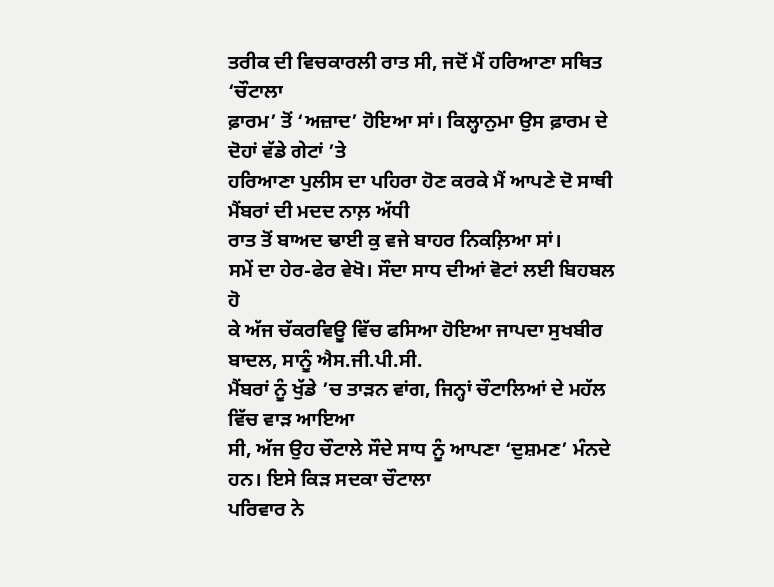ਤਰੀਕ ਦੀ ਵਿਚਕਾਰਲੀ ਰਾਤ ਸੀ, ਜਦੋਂ ਮੈਂ ਹਰਿਆਣਾ ਸਥਿਤ ‘ਚੌਟਾਲਾ
ਫ਼ਾਰਮ’ ਤੋਂ ‘ਅਜ਼ਾਦ’ ਹੋਇਆ ਸਾਂ। ਕਿਲ੍ਹਾਨੁਮਾ ਉਸ ਫ਼ਾਰਮ ਦੇ ਦੋਹਾਂ ਵੱਡੇ ਗੇਟਾਂ ’ਤੇ
ਹਰਿਆਣਾ ਪੁਲੀਸ ਦਾ ਪਹਿਰਾ ਹੋਣ ਕਰਕੇ ਮੈਂ ਆਪਣੇ ਦੋ ਸਾਥੀ ਮੈਂਬਰਾਂ ਦੀ ਮਦਦ ਨਾਲ਼ ਅੱਧੀ
ਰਾਤ ਤੋਂ ਬਾਅਦ ਢਾਈ ਕੁ ਵਜੇ ਬਾਹਰ ਨਿਕਲ਼ਿਆ ਸਾਂ।
ਸਮੇਂ ਦਾ ਹੇਰ-ਫੇਰ ਵੇਖੋ। ਸੌਦਾ ਸਾਧ ਦੀਆਂ ਵੋਟਾਂ ਲਈ ਬਿਹਬਲ ਹੋ
ਕੇ ਅੱਜ ਚੱਕਰਵਿਊ ਵਿੱਚ ਫਸਿਆ ਹੋਇਆ ਜਾਪਦਾ ਸੁਖਬੀਰ ਬਾਦਲ, ਸਾਨੂੰ ਐਸ.ਜੀ.ਪੀ.ਸੀ.
ਮੈਂਬਰਾਂ ਨੂੰ ਖੁੱਡੇ ’ਚ ਤਾੜਨ ਵਾਂਗ, ਜਿਨ੍ਹਾਂ ਚੌਟਾਲਿਆਂ ਦੇ ਮਹੱਲ ਵਿੱਚ ਵਾੜ ਆਇਆ
ਸੀ, ਅੱਜ ਉਹ ਚੌਟਾਲੇ ਸੌਦੇ ਸਾਧ ਨੂੰ ਆਪਣਾ ‘ਦੁਸ਼ਮਣ’ ਮੰਨਦੇ ਹਨ। ਇਸੇ ਕਿੜ ਸਦਕਾ ਚੌਟਾਲਾ
ਪਰਿਵਾਰ ਨੇ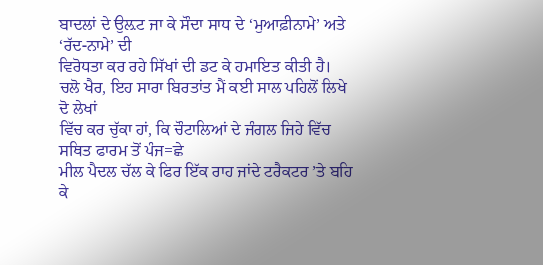ਬਾਦਲਾਂ ਦੇ ਉਲ਼ਟ ਜਾ ਕੇ ਸੌਦਾ ਸਾਧ ਦੇ ‘ਮੁਆਫ਼ੀਨਾਮੇ’ ਅਤੇ ‘ਰੱਦ-ਨਾਮੇ’ ਦੀ
ਵਿਰੋਧਤਾ ਕਰ ਰਹੇ ਸਿੱਖਾਂ ਦੀ ਡਟ ਕੇ ਹਮਾਇਤ ਕੀਤੀ ਹੈ।
ਚਲੋ ਖੈਰ, ਇਹ ਸਾਰਾ ਬਿਰਤਾਂਤ ਮੈਂ ਕਈ ਸਾਲ ਪਹਿਲੋਂ ਲਿਖੇ ਦੋ ਲੇਖਾਂ
ਵਿੱਚ ਕਰ ਚੁੱਕਾ ਹਾਂ, ਕਿ ਚੌਟਾਲਿਆਂ ਦੇ ਜੰਗਲ ਜਿਹੇ ਵਿੱਚ ਸਥਿਤ ਫਾਰਮ ਤੋਂ ਪੰਜ=ਛੇ
ਮੀਲ ਪੈਦਲ ਚੱਲ ਕੇ ਫਿਰ ਇੱਕ ਰਾਹ ਜਾਂਦੇ ਟਰੈਕਟਰ ’ਤੇ ਬਹਿ ਕੇ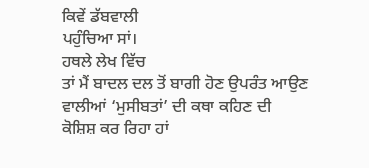ਕਿਵੇਂ ਡੱਬਵਾਲੀ
ਪਹੁੰਚਿਆ ਸਾਂ।
ਹਥਲੇ ਲੇਖ ਵਿੱਚ
ਤਾਂ ਮੈਂ ਬਾਦਲ ਦਲ ਤੋਂ ਬਾਗੀ ਹੋਣ ਉਪਰੰਤ ਆਉਣ ਵਾਲੀਆਂ ‘ਮੁਸੀਬਤਾਂ’ ਦੀ ਕਥਾ ਕਹਿਣ ਦੀ
ਕੋਸ਼ਿਸ਼ ਕਰ ਰਿਹਾ ਹਾਂ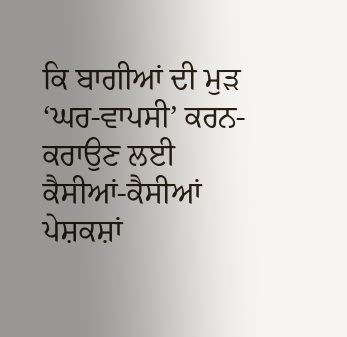ਕਿ ਬਾਗੀਆਂ ਦੀ ਮੁੜ ‘ਘਰ-ਵਾਪਸੀ’ ਕਰਨ-ਕਰਾਉਣ ਲਈ
ਕੈਸੀਆਂ-ਕੈਸੀਆਂ ਪੇਸ਼ਕਸ਼ਾਂ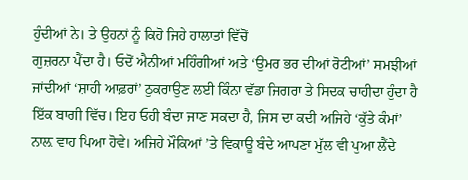ਹੁੰਦੀਆਂ ਨੇ। ਤੇ ਉਹਨਾਂ ਨੂੰ ਕਿਹੋ ਜਿਹੇ ਹਾਲਾਤਾਂ ਵਿੱਚੋਂ
ਗੁਜ਼ਰਨਾ ਪੈਂਦਾ ਹੈ। ਓਦੋਂ ਐਨੀਆਂ ਮਹਿੰਗੀਆਂ ਅਤੇ ‘ਉਮਰ ਭਰ ਦੀਆਂ ਰੋਟੀਆਂ’ ਸਮਝੀਆਂ
ਜਾਂਦੀਆਂ ‘ਸ਼ਾਹੀ ਆਫ਼ਰਾਂ’ ਠੁਕਰਾਉਣ ਲਈ ਕਿੰਨਾ ਵੱਡਾ ਜਿਗਰਾ ਤੇ ਸਿਦਕ ਚਾਹੀਦਾ ਹੁੰਦਾ ਹੈ
ਇੱਕ ਬਾਗੀ ਵਿੱਚ। ਇਹ ਓਹੀ ਬੰਦਾ ਜਾਣ ਸਕਦਾ ਹੈ, ਜਿਸ ਦਾ ਕਦੀ ਅਜਿਹੇ ‘ਕੁੱਤੇ ਕੰਮਾਂ’
ਨਾਲ਼ ਵਾਹ ਪਿਆ ਹੋਵੇ। ਅਜਿਹੇ ਮੌਕਿਆਂ ’ਤੇ ਵਿਕਾਊ ਬੰਦੇ ਆਪਣਾ ਮੁੱਲ ਵੀ ਪੁਆ ਲੈਂਦੇ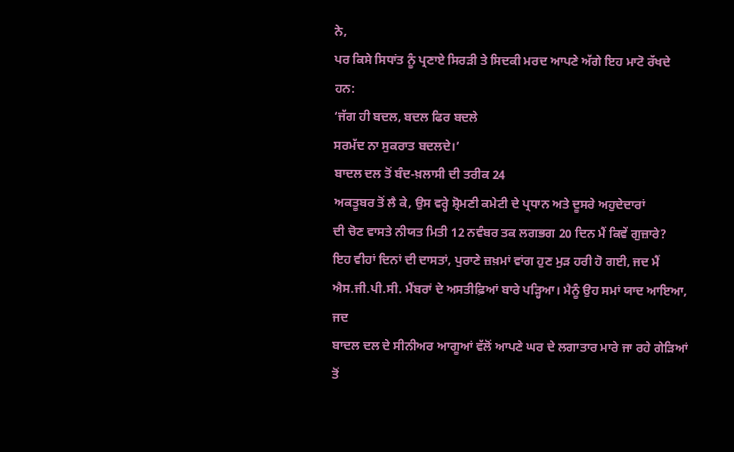ਨੇ,
ਪਰ ਕਿਸੇ ਸਿਧਾਂਤ ਨੂੰ ਪ੍ਰਣਾਏ ਸਿਰੜੀ ਤੇ ਸਿਦਕੀ ਮਰਦ ਆਪਣੇ ਅੱਗੇ ਇਹ ਮਾਟੋ ਰੱਖਦੇ ਹਨ:
‘ਜੱਗ ਹੀ ਬਦਲ, ਬਦਲ ਫਿਰ ਬਦਲੇ
ਸਰਮੱਦ ਨਾ ਸੁਕਰਾਤ ਬਦਲਦੇ।’
ਬਾਦਲ ਦਲ ਤੋਂ ਬੰਦ-ਖ਼ਲਾਸੀ ਦੀ ਤਰੀਕ 24
ਅਕਤੂਬਰ ਤੋਂ ਲੈ ਕੇ, ਉਸ ਵਰ੍ਹੇ ਸ਼੍ਰੋਮਣੀ ਕਮੇਟੀ ਦੇ ਪ੍ਰਧਾਨ ਅਤੇ ਦੂਸਰੇ ਅਹੁਦੇਦਾਰਾਂ
ਦੀ ਚੋਣ ਵਾਸਤੇ ਨੀਯਤ ਮਿਤੀ 12 ਨਵੰਬਰ ਤਕ ਲਗਭਗ 20 ਦਿਨ ਮੈਂ ਕਿਵੇਂ ਗੁਜ਼ਾਰੇ?
ਇਹ ਵੀਹਾਂ ਦਿਨਾਂ ਦੀ ਦਾਸਤਾਂ, ਪੁਰਾਣੇ ਜ਼ਖ਼ਮਾਂ ਵਾਂਗ ਹੁਣ ਮੁੜ ਹਰੀ ਹੋ ਗਈ, ਜਦ ਮੈਂ
ਐਸ.ਜੀ.ਪੀ.ਸੀ. ਮੈਂਬਰਾਂ ਦੇ ਅਸਤੀਫ਼ਿਆਂ ਬਾਰੇ ਪੜ੍ਹਿਆ। ਮੈਨੂੰ ਉਹ ਸਮਾਂ ਯਾਦ ਆਇਆ, ਜਦ
ਬਾਦਲ ਦਲ ਦੇ ਸੀਨੀਅਰ ਆਗੂਆਂ ਵੱਲੋਂ ਆਪਣੇ ਘਰ ਦੇ ਲਗਾਤਾਰ ਮਾਰੇ ਜਾ ਰਹੇ ਗੇੜਿਆਂ ਤੋਂ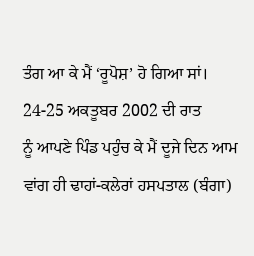ਤੰਗ ਆ ਕੇ ਮੈਂ ‘ਰੂਪੋਸ਼’ ਹੋ ਗਿਆ ਸਾਂ।
24-25 ਅਕਤੂਬਰ 2002 ਦੀ ਰਾਤ
ਨੂੰ ਆਪਣੇ ਪਿੰਡ ਪਹੁੰਚ ਕੇ ਮੈਂ ਦੂਜੇ ਦਿਨ ਆਮ ਵਾਂਗ ਹੀ ਢਾਹਾਂ-ਕਲੇਰਾਂ ਹਸਪਤਾਲ (ਬੰਗਾ)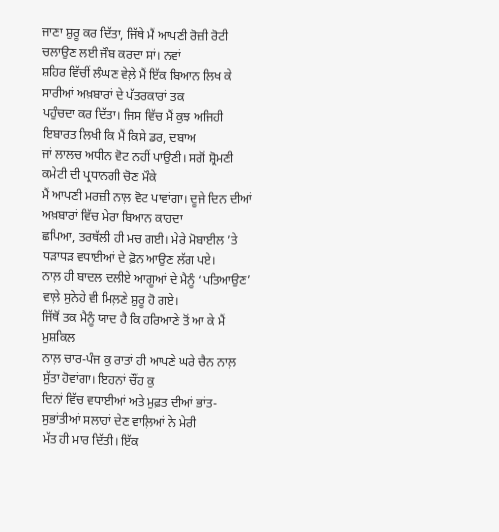ਜਾਣਾ ਸ਼ੁਰੂ ਕਰ ਦਿੱਤਾ, ਜਿੱਥੇ ਮੈਂ ਆਪਣੀ ਰੋਜ਼ੀ ਰੋਟੀ ਚਲਾਉਣ ਲਈ ਜੌਬ ਕਰਦਾ ਸਾਂ। ਨਵਾਂ
ਸ਼ਹਿਰ ਵਿੱਚੀਂ ਲੰਘਣ ਵੇਲ਼ੇ ਮੈਂ ਇੱਕ ਬਿਆਨ ਲਿਖ ਕੇ ਸਾਰੀਆਂ ਅਖ਼ਬਾਰਾਂ ਦੇ ਪੱਤਰਕਾਰਾਂ ਤਕ
ਪਹੁੰਚਦਾ ਕਰ ਦਿੱਤਾ। ਜਿਸ ਵਿੱਚ ਮੈਂ ਕੁਝ ਅਜਿਹੀ ਇਬਾਰਤ ਲਿਖੀ ਕਿ ਮੈਂ ਕਿਸੇ ਡਰ, ਦਬਾਅ
ਜਾਂ ਲਾਲਚ ਅਧੀਨ ਵੋਟ ਨਹੀਂ ਪਾਉਣੀ। ਸਗੋਂ ਸ਼੍ਰੋਮਣੀ ਕਮੇਟੀ ਦੀ ਪ੍ਰਧਾਨਗੀ ਚੋਣ ਮੌਕੇ
ਮੈਂ ਆਪਣੀ ਮਰਜ਼ੀ ਨਾਲ਼ ਵੋਟ ਪਾਵਾਂਗਾ। ਦੂਜੇ ਦਿਨ ਦੀਆਂ ਅਖ਼ਬਾਰਾਂ ਵਿੱਚ ਮੇਰਾ ਬਿਆਨ ਕਾਹਦਾ
ਛਪਿਆ, ਤਰਥੱਲੀ ਹੀ ਮਚ ਗਈ। ਮੇਰੇ ਮੋਬਾਈਲ ’ਤੇ ਧੜਾਧੜ ਵਧਾਈਆਂ ਦੇ ਫ਼ੋਨ ਆਉਣ ਲੱਗ ਪਏ।
ਨਾਲ਼ ਹੀ ਬਾਦਲ ਦਲੀਏ ਆਗੂਆਂ ਦੇ ਮੈਨੂੰ ‘ਪਤਿਆਉਣ’ ਵਾਲ਼ੇ ਸੁਨੇਹੇ ਵੀ ਮਿਲ਼ਣੇ ਸ਼ੁਰੂ ਹੋ ਗਏ।
ਜਿੱਥੋਂ ਤਕ ਮੈਨੂੰ ਯਾਦ ਹੈ ਕਿ ਹਰਿਆਣੇ ਤੋਂ ਆ ਕੇ ਮੈਂ ਮੁਸ਼ਕਿਲ
ਨਾਲ਼ ਚਾਰ-ਪੰਜ ਕੁ ਰਾਤਾਂ ਹੀ ਆਪਣੇ ਘਰੇ ਚੈਨ ਨਾਲ਼ ਸੁੱਤਾ ਹੋਵਾਂਗਾ। ਇਹਨਾਂ ਚੌਂਹ ਕੁ
ਦਿਨਾਂ ਵਿੱਚ ਵਧਾਈਆਂ ਅਤੇ ਮੁਫ਼ਤ ਦੀਆਂ ਭਾਂਤ-ਸੁਭਾਂਤੀਆਂ ਸਲਾਹਾਂ ਦੇਣ ਵਾਲ਼ਿਆਂ ਨੇ ਮੇਰੀ
ਮੱਤ ਹੀ ਮਾਰ ਦਿੱਤੀ। ਇੱਕ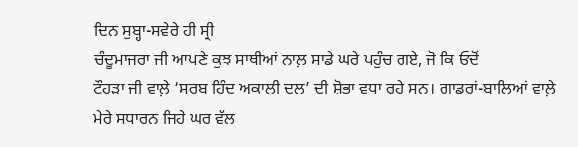ਦਿਨ ਸੁਬ੍ਹਾ-ਸਵੇਰੇ ਹੀ ਸ੍ਰੀ
ਚੰਦੂਮਾਜਰਾ ਜੀ ਆਪਣੇ ਕੁਝ ਸਾਥੀਆਂ ਨਾਲ਼ ਸਾਡੇ ਘਰੇ ਪਹੁੰਚ ਗਏ, ਜੋ ਕਿ ਓਦੋਂ
ਟੌਹੜਾ ਜੀ ਵਾਲ਼ੇ ‘ਸਰਬ ਹਿੰਦ ਅਕਾਲੀ ਦਲ’ ਦੀ ਸ਼ੋਭਾ ਵਧਾ ਰਹੇ ਸਨ। ਗਾਡਰਾਂ-ਬਾਲਿਆਂ ਵਾਲ਼ੇ
ਮੇਰੇ ਸਧਾਰਨ ਜਿਹੇ ਘਰ ਵੱਲ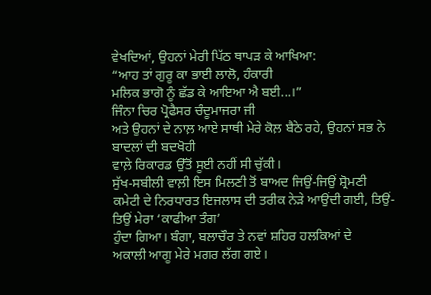ਵੇਖਦਿਆਂ, ਉਹਨਾਂ ਮੇਰੀ ਪਿੱਠ ਥਾਪੜ ਕੇ ਆਖਿਆ:
“ਆਹ ਤਾਂ ਗੁਰੂ ਕਾ ਭਾਈ ਲਾਲੋ, ਹੰਕਾਰੀ
ਮਲਿਕ ਭਾਗੋ ਨੂੰ ਛੱਡ ਕੇ ਆਇਆ ਐ ਬਈ...।”
ਜਿੰਨਾ ਚਿਰ ਪ੍ਰੋਫੈਸਰ ਚੰਦੂਮਾਜਰਾ ਜੀ
ਅਤੇ ਉਹਨਾਂ ਦੇ ਨਾਲ਼ ਆਏ ਸਾਥੀ ਮੇਰੇ ਕੋਲ਼ ਬੈਠੇ ਰਹੇ, ਉਹਨਾਂ ਸਭ ਨੇ ਬਾਦਲਾਂ ਦੀ ਬਦਖੋਹੀ
ਵਾਲ਼ੇ ਰਿਕਾਰਡ ਉੱਤੋਂ ਸੂਈ ਨਹੀਂ ਸੀ ਚੁੱਕੀ।
ਸੁੱਖ-ਸਬੀਲੀ ਵਾਲ਼ੀ ਇਸ ਮਿਲਣੀ ਤੋਂ ਬਾਅਦ ਜਿਉਂ-ਜਿਉਂ ਸ਼੍ਰੋਮਣੀ
ਕਮੇਟੀ ਦੇ ਨਿਰਧਾਰਤ ਇਜਲਾਸ ਦੀ ਤਰੀਕ ਨੇੜੇ ਆਉਂਦੀ ਗਈ, ਤਿਉਂ-ਤਿਉਂ ਮੇਰਾ ‘ਕਾਫੀਆ ਤੰਗ’
ਹੁੰਦਾ ਗਿਆ। ਬੰਗਾ, ਬਲਾਚੌਰ ਤੇ ਨਵਾਂ ਸ਼ਹਿਰ ਹਲਕਿਆਂ ਦੇ
ਅਕਾਲੀ ਆਗੂ ਮੇਰੇ ਮਗਰ ਲੱਗ ਗਏ।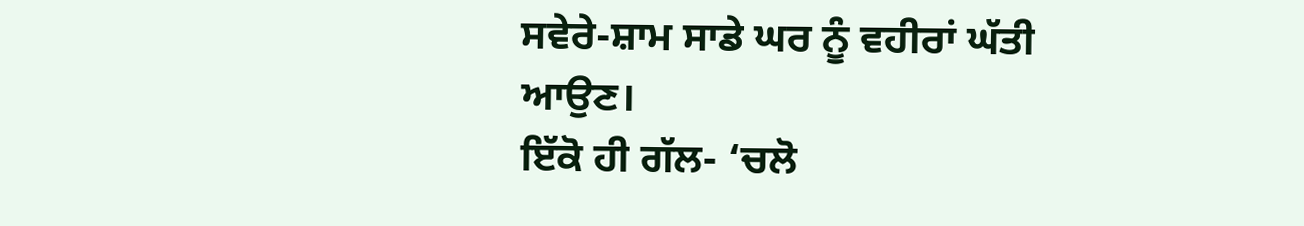ਸਵੇਰੇ-ਸ਼ਾਮ ਸਾਡੇ ਘਰ ਨੂੰ ਵਹੀਰਾਂ ਘੱਤੀ ਆਉਣ।
ਇੱਕੋ ਹੀ ਗੱਲ- ‘ਚਲੋ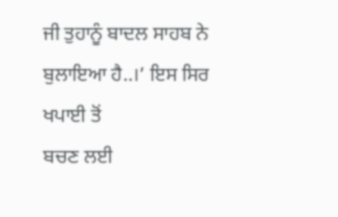ਜੀ ਤੁਹਾਨੂੰ ਬਾਦਲ ਸਾਹਬ ਨੇ ਬੁਲਾਇਆ ਹੈ..।’ ਇਸ ਸਿਰ ਖਪਾਈ ਤੋਂ
ਬਚਣ ਲਈ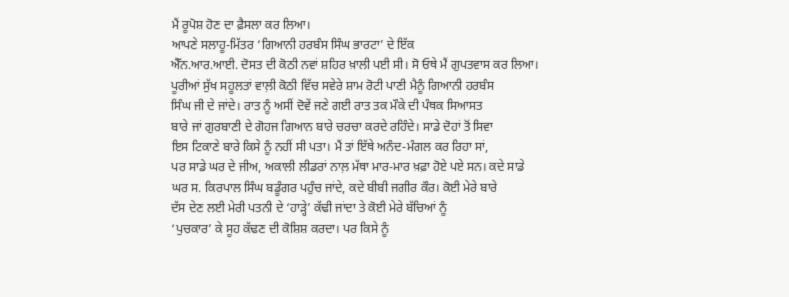ਮੈਂ ਰੂਪੋਸ਼ ਹੋਣ ਦਾ ਫ਼ੈਸਲਾ ਕਰ ਲਿਆ।
ਆਪਣੇ ਸਲਾਹੂ-ਮਿੱਤਰ ‘ਗਿਆਨੀ ਹਰਬੰਸ ਸਿੰਘ ਭਾਰਟਾ’ ਦੇ ਇੱਕ
ਐੱਨ.ਆਰ.ਆਈ. ਦੋਸਤ ਦੀ ਕੋਠੀ ਨਵਾਂ ਸ਼ਹਿਰ ਖ਼ਾਲੀ ਪਈ ਸੀ। ਸੋ ਓਥੇ ਮੈਂ ਗੁਪਤਵਾਸ ਕਰ ਲਿਆ।
ਪੂਰੀਆਂ ਸੁੱਖ ਸਹੂਲਤਾਂ ਵਾਲ਼ੀ ਕੋਠੀ ਵਿੱਚ ਸਵੇਰੇ ਸ਼ਾਮ ਰੋਟੀ ਪਾਣੀ ਮੈਨੂੰ ਗਿਆਨੀ ਹਰਬੰਸ
ਸਿੰਘ ਜੀ ਦੇ ਜਾਂਦੇ। ਰਾਤ ਨੂੰ ਅਸੀਂ ਦੋਵੇਂ ਜਣੇ ਗਈ ਰਾਤ ਤਕ ਮੌਕੇ ਦੀ ਪੰਥਕ ਸਿਆਸਤ
ਬਾਰੇ ਜਾਂ ਗੁਰਬਾਣੀ ਦੇ ਗੋਹਜ ਗਿਆਨ ਬਾਰੇ ਚਰਚਾ ਕਰਦੇ ਰਹਿੰਦੇ। ਸਾਡੇ ਦੋਹਾਂ ਤੋਂ ਸਿਵਾ
ਇਸ ਟਿਕਾਣੇ ਬਾਰੇ ਕਿਸੇ ਨੂੰ ਨਹੀਂ ਸੀ ਪਤਾ। ਮੈਂ ਤਾਂ ਇੱਥੇ ਅਨੰਦ-ਮੰਗਲ ਕਰ ਰਿਹਾ ਸਾਂ,
ਪਰ ਸਾਡੇ ਘਰ ਦੇ ਜੀਅ, ਅਕਾਲੀ ਲੀਡਰਾਂ ਨਾਲ਼ ਮੱਥਾ ਮਾਰ-ਮਾਰ ਖ਼ਫ਼ਾ ਹੋਏ ਪਏ ਸਨ। ਕਦੇ ਸਾਡੇ
ਘਰ ਸ. ਕਿਰਪਾਲ ਸਿੰਘ ਬਡੂੰਗਰ ਪਹੁੰਚ ਜਾਂਦੇ, ਕਦੇ ਬੀਬੀ ਜਗੀਰ ਕੌਰ। ਕੋਈ ਮੇਰੇ ਬਾਰੇ
ਦੱਸ ਦੇਣ ਲਈ ਮੇਰੀ ਪਤਨੀ ਦੇ ‘ਹਾੜ੍ਹੇ’ ਕੱਢੀ ਜਾਂਦਾ ਤੇ ਕੋਈ ਮੇਰੇ ਬੱਚਿਆਂ ਨੂੰ
‘ਪੁਚਕਾਰ’ ਕੇ ਸੂਹ ਕੱਢਣ ਦੀ ਕੋਸ਼ਿਸ਼ ਕਰਦਾ। ਪਰ ਕਿਸੇ ਨੂੰ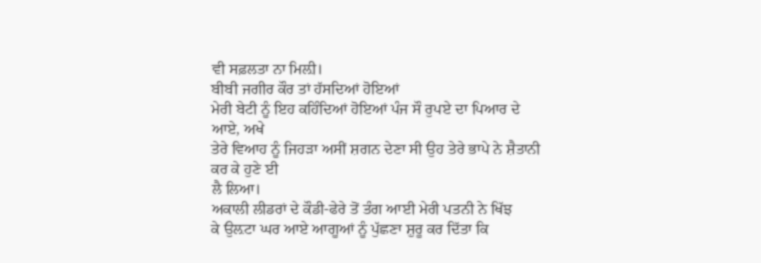ਵੀ ਸਫ਼ਲਤਾ ਨਾ ਮਿਲ਼ੀ।
ਬੀਬੀ ਜਗੀਰ ਕੌਰ ਤਾਂ ਹੱਸਦਿਆਂ ਹੋਇਆਂ
ਮੇਰੀ ਬੇਟੀ ਨੂੰ ਇਹ ਕਹਿੰਦਿਆਂ ਹੋਇਆਂ ਪੰਜ ਸੌ ਰੁਪਏ ਦਾ ਪਿਆਰ ਦੇ ਆਏ, ਅਖੇ
ਤੇਰੇ ਵਿਆਹ ਨੂੰ ਜਿਹੜਾ ਅਸੀਂ ਸ਼ਗਨ ਦੇਣਾ ਸੀ ਉਹ ਤੇਰੇ ਭਾਪੇ ਨੇ ਸ਼ੈਤਾਨੀ ਕਰ ਕੇ ਹੁਣੇ ਈ
ਲੈ ਲਿਆ।
ਅਕਾਲੀ ਲੀਡਰਾਂ ਦੇ ਕੌਡੀ-ਫੇਰੇ ਤੋਂ ਤੰਗ ਆਈ ਮੇਰੀ ਪਤਨੀ ਨੇ ਖਿੱਝ
ਕੇ ਉਲ਼ਟਾ ਘਰ ਆਏ ਆਗੂਆਂ ਨੂੰ ਪੁੱਛਣਾ ਸ਼ੁਰੂ ਕਰ ਦਿੱਤਾ ਕਿ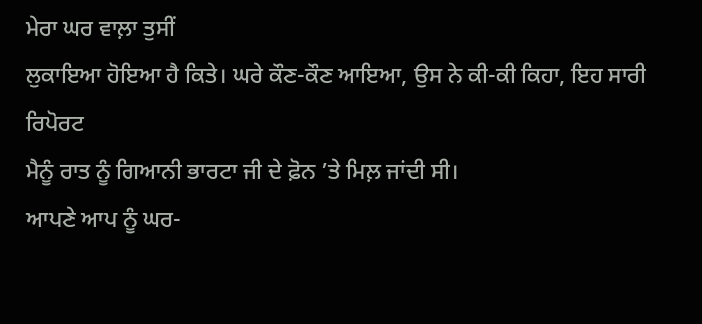ਮੇਰਾ ਘਰ ਵਾਲ਼ਾ ਤੁਸੀਂ
ਲੁਕਾਇਆ ਹੋਇਆ ਹੈ ਕਿਤੇ। ਘਰੇ ਕੌਣ-ਕੌਣ ਆਇਆ, ਉਸ ਨੇ ਕੀ-ਕੀ ਕਿਹਾ, ਇਹ ਸਾਰੀ ਰਿਪੋਰਟ
ਮੈਨੂੰ ਰਾਤ ਨੂੰ ਗਿਆਨੀ ਭਾਰਟਾ ਜੀ ਦੇ ਫ਼ੋਨ ’ਤੇ ਮਿਲ਼ ਜਾਂਦੀ ਸੀ।
ਆਪਣੇ ਆਪ ਨੂੰ ਘਰ-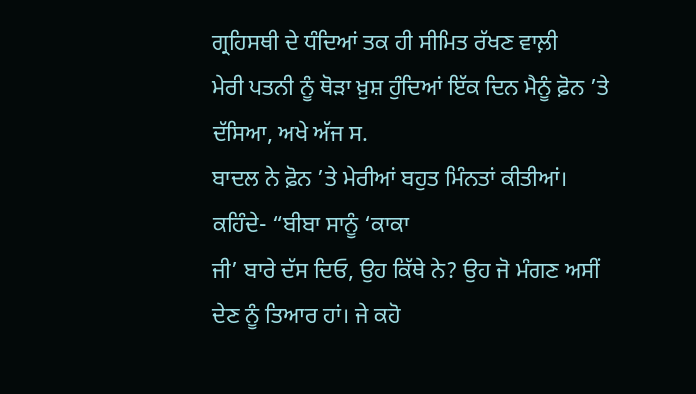ਗ੍ਰਹਿਸਥੀ ਦੇ ਧੰਦਿਆਂ ਤਕ ਹੀ ਸੀਮਿਤ ਰੱਖਣ ਵਾਲ਼ੀ
ਮੇਰੀ ਪਤਨੀ ਨੂੰ ਥੋੜਾ ਖ਼ੁਸ਼ ਹੁੰਦਿਆਂ ਇੱਕ ਦਿਨ ਮੈਨੂੰ ਫ਼ੋਨ ’ਤੇ ਦੱਸਿਆ, ਅਖੇ ਅੱਜ ਸ.
ਬਾਦਲ ਨੇ ਫ਼ੋਨ ’ਤੇ ਮੇਰੀਆਂ ਬਹੁਤ ਮਿੰਨਤਾਂ ਕੀਤੀਆਂ। ਕਹਿੰਦੇ- “ਬੀਬਾ ਸਾਨੂੰ ‘ਕਾਕਾ
ਜੀ’ ਬਾਰੇ ਦੱਸ ਦਿਓ, ਉਹ ਕਿੱਥੇ ਨੇ? ਉਹ ਜੋ ਮੰਗਣ ਅਸੀਂ ਦੇਣ ਨੂੰ ਤਿਆਰ ਹਾਂ। ਜੇ ਕਹੋ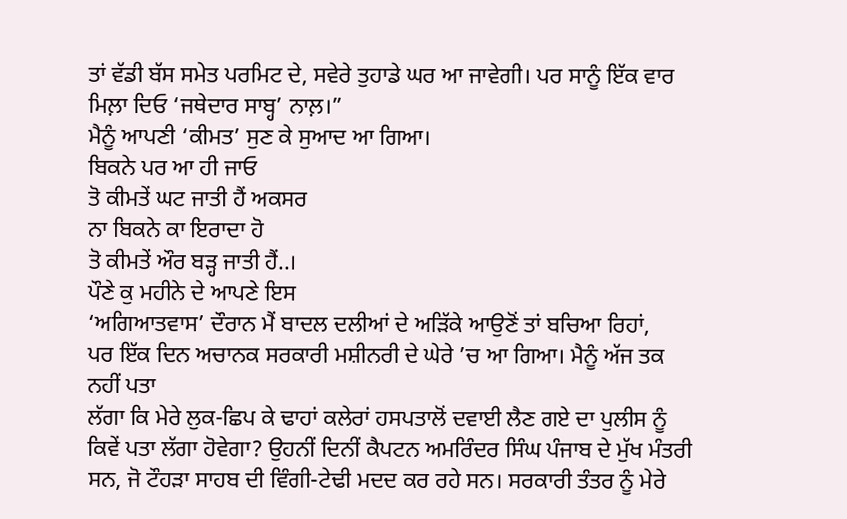ਤਾਂ ਵੱਡੀ ਬੱਸ ਸਮੇਤ ਪਰਮਿਟ ਦੇ, ਸਵੇਰੇ ਤੁਹਾਡੇ ਘਰ ਆ ਜਾਵੇਗੀ। ਪਰ ਸਾਨੂੰ ਇੱਕ ਵਾਰ
ਮਿਲ਼ਾ ਦਿਓ ‘ਜਥੇਦਾਰ ਸਾਬ੍ਹ’ ਨਾਲ਼।”
ਮੈਨੂੰ ਆਪਣੀ ‘ਕੀਮਤ’ ਸੁਣ ਕੇ ਸੁਆਦ ਆ ਗਿਆ।
ਬਿਕਨੇ ਪਰ ਆ ਹੀ ਜਾਓ
ਤੋ ਕੀਮਤੇਂ ਘਟ ਜਾਤੀ ਹੈਂ ਅਕਸਰ
ਨਾ ਬਿਕਨੇ ਕਾ ਇਰਾਦਾ ਹੋ
ਤੋ ਕੀਮਤੇਂ ਔਰ ਬੜ੍ਹ ਜਾਤੀ ਹੈਂ..।
ਪੌਣੇ ਕੁ ਮਹੀਨੇ ਦੇ ਆਪਣੇ ਇਸ
‘ਅਗਿਆਤਵਾਸ’ ਦੌਰਾਨ ਮੈਂ ਬਾਦਲ ਦਲੀਆਂ ਦੇ ਅੜਿੱਕੇ ਆਉਣੋਂ ਤਾਂ ਬਚਿਆ ਰਿਹਾਂ,
ਪਰ ਇੱਕ ਦਿਨ ਅਚਾਨਕ ਸਰਕਾਰੀ ਮਸ਼ੀਨਰੀ ਦੇ ਘੇਰੇ ’ਚ ਆ ਗਿਆ। ਮੈਨੂੰ ਅੱਜ ਤਕ ਨਹੀਂ ਪਤਾ
ਲੱਗਾ ਕਿ ਮੇਰੇ ਲੁਕ-ਛਿਪ ਕੇ ਢਾਹਾਂ ਕਲੇਰਾਂ ਹਸਪਤਾਲੋਂ ਦਵਾਈ ਲੈਣ ਗਏ ਦਾ ਪੁਲੀਸ ਨੂੰ
ਕਿਵੇਂ ਪਤਾ ਲੱਗਾ ਹੋਵੇਗਾ? ਉਹਨੀਂ ਦਿਨੀਂ ਕੈਪਟਨ ਅਮਰਿੰਦਰ ਸਿੰਘ ਪੰਜਾਬ ਦੇ ਮੁੱਖ ਮੰਤਰੀ
ਸਨ, ਜੋ ਟੌਹੜਾ ਸਾਹਬ ਦੀ ਵਿੰਗੀ-ਟੇਢੀ ਮਦਦ ਕਰ ਰਹੇ ਸਨ। ਸਰਕਾਰੀ ਤੰਤਰ ਨੂੰ ਮੇਰੇ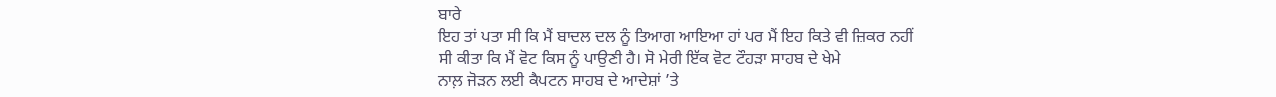ਬਾਰੇ
ਇਹ ਤਾਂ ਪਤਾ ਸੀ ਕਿ ਮੈਂ ਬਾਦਲ ਦਲ ਨੂੰ ਤਿਆਗ ਆਇਆ ਹਾਂ ਪਰ ਮੈਂ ਇਹ ਕਿਤੇ ਵੀ ਜ਼ਿਕਰ ਨਹੀਂ
ਸੀ ਕੀਤਾ ਕਿ ਮੈਂ ਵੋਟ ਕਿਸ ਨੂੰ ਪਾਉਣੀ ਹੈ। ਸੋ ਮੇਰੀ ਇੱਕ ਵੋਟ ਟੌਹੜਾ ਸਾਹਬ ਦੇ ਖੇਮੇ
ਨਾਲ਼ ਜੋੜਨ ਲਈ ਕੈਪਟਨ ਸਾਹਬ ਦੇ ਆਦੇਸ਼ਾਂ ’ਤੇ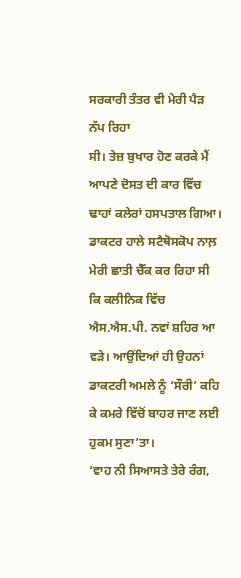ਸਰਕਾਰੀ ਤੰਤਰ ਵੀ ਮੇਰੀ ਪੈੜ ਨੱਪ ਰਿਹਾ
ਸੀ। ਤੇਜ਼ ਬੁਖਾਰ ਹੋਣ ਕਰਕੇ ਮੈਂ ਆਪਣੇ ਦੋਸਤ ਦੀ ਕਾਰ ਵਿੱਚ ਢਾਹਾਂ ਕਲੇਰਾਂ ਹਸਪਤਾਲ ਗਿਆ।
ਡਾਕਟਰ ਹਾਲੇ ਸਟੈਥੋਸਕੋਪ ਨਾਲ਼ ਮੇਰੀ ਛਾਤੀ ਚੈੱਕ ਕਰ ਰਿਹਾ ਸੀ ਕਿ ਕਲੀਨਿਕ ਵਿੱਚ
ਐਸ.ਐਸ.ਪੀ. ਨਵਾਂ ਸ਼ਹਿਰ ਆ ਵੜੇ। ਆਉਂਦਿਆਂ ਹੀ ਉਹਨਾਂ ਡਾਕਟਰੀ ਅਮਲੇ ਨੂੰ ‘ਸੌਰੀ’ ਕਹਿ
ਕੇ ਕਮਰੇ ਵਿੱਚੋਂ ਬਾਹਰ ਜਾਣ ਲਈ ਹੁਕਮ ਸੁਣਾ’ਤਾ।
‘ਵਾਹ ਨੀ ਸਿਆਸਤੇ ਤੇਰੇ ਰੰਗ,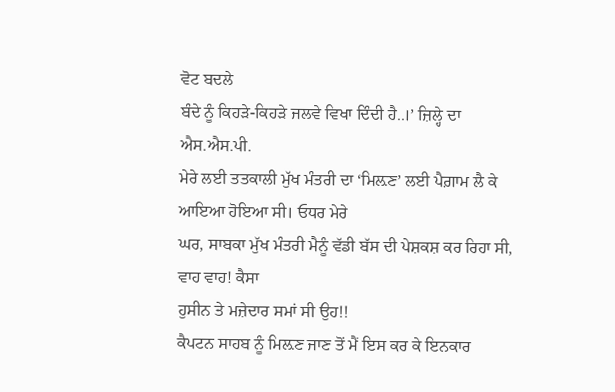ਵੋਟ ਬਦਲੇ
ਬੰਦੇ ਨੂੰ ਕਿਹੜੇ-ਕਿਹੜੇ ਜਲਵੇ ਵਿਖਾ ਦਿੰਦੀ ਹੈ..।’ ਜ਼ਿਲ੍ਹੇ ਦਾ ਐਸ.ਐਸ.ਪੀ.
ਮੇਰੇ ਲਈ ਤਤਕਾਲੀ ਮੁੱਖ ਮੰਤਰੀ ਦਾ ‘ਮਿਲ਼ਣ’ ਲਈ ਪੈਗ਼ਾਮ ਲੈ ਕੇ ਆਇਆ ਹੋਇਆ ਸੀ। ਓਧਰ ਮੇਰੇ
ਘਰ, ਸਾਬਕਾ ਮੁੱਖ ਮੰਤਰੀ ਮੈਨੂੰ ਵੱਡੀ ਬੱਸ ਦੀ ਪੇਸ਼ਕਸ਼ ਕਰ ਰਿਹਾ ਸੀ, ਵਾਹ ਵਾਹ! ਕੈਸਾ
ਹੁਸੀਨ ਤੇ ਮਜ਼ੇਦਾਰ ਸਮਾਂ ਸੀ ਉਹ!!
ਕੈਪਟਨ ਸਾਹਬ ਨੂੰ ਮਿਲ਼ਣ ਜਾਣ ਤੋਂ ਮੈਂ ਇਸ ਕਰ ਕੇ ਇਨਕਾਰ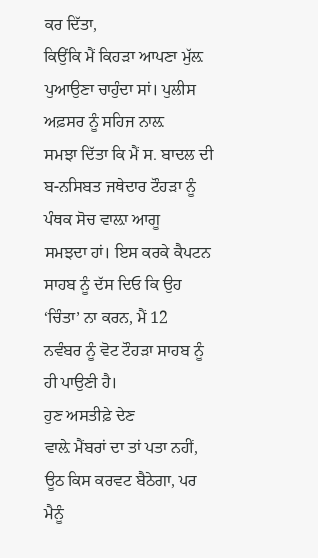ਕਰ ਦਿੱਤਾ,
ਕਿਉਂਕਿ ਮੈਂ ਕਿਹੜਾ ਆਪਣਾ ਮੁੱਲ਼ ਪੁਆਉਣਾ ਚਾਹੁੰਦਾ ਸਾਂ। ਪੁਲੀਸ ਅਫ਼ਸਰ ਨੂੰ ਸਹਿਜ ਨਾਲ਼
ਸਮਝਾ ਦਿੱਤਾ ਕਿ ਮੈਂ ਸ. ਬਾਦਲ ਦੀ ਬ-ਨਸਿਬਤ ਜਥੇਦਾਰ ਟੌਹੜਾ ਨੂੰ ਪੰਥਕ ਸੋਚ ਵਾਲ਼ਾ ਆਗੂ
ਸਮਝਦਾ ਹਾਂ। ਇਸ ਕਰਕੇ ਕੈਪਟਨ ਸਾਹਬ ਨੂੰ ਦੱਸ ਦਿਓ ਕਿ ਉਹ ‘ਚਿੰਤਾ’ ਨਾ ਕਰਨ, ਮੈਂ 12
ਨਵੰਬਰ ਨੂੰ ਵੋਟ ਟੌਹੜਾ ਸਾਹਬ ਨੂੰ ਹੀ ਪਾਉਣੀ ਹੈ।
ਹੁਣ ਅਸਤੀਫ਼ੇ ਦੇਣ
ਵਾਲ਼ੇ ਮੈਂਬਰਾਂ ਦਾ ਤਾਂ ਪਤਾ ਨਹੀਂ, ਊਠ ਕਿਸ ਕਰਵਟ ਬੈਠੇਗਾ, ਪਰ ਮੈਨੂੰ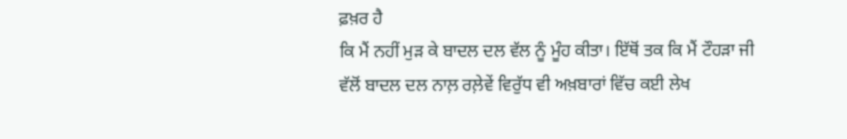ਫ਼ਖ਼ਰ ਹੈ
ਕਿ ਮੈਂ ਨਹੀਂ ਮੁੜ ਕੇ ਬਾਦਲ ਦਲ ਵੱਲ ਨੂੰ ਮੂੰਹ ਕੀਤਾ। ਇੱਥੋਂ ਤਕ ਕਿ ਮੈਂ ਟੌਹੜਾ ਜੀ
ਵੱਲੋਂ ਬਾਦਲ ਦਲ ਨਾਲ਼ ਰਲ਼ੇਵੇਂ ਵਿਰੁੱਧ ਵੀ ਅਖ਼ਬਾਰਾਂ ਵਿੱਚ ਕਈ ਲੇਖ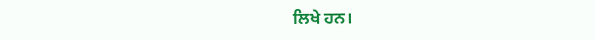ਲਿਖੇ ਹਨ।